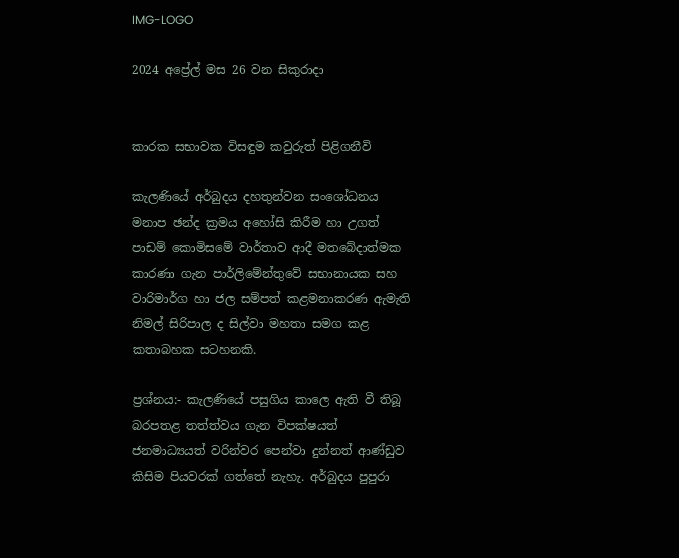IMG-LOGO

2024 අප්‍රේල් මස 26 වන සිකුරාදා


කාරක සභාවක විසඳුම කවුරුත් පිළිගනීවි

කැලණියේ අර්බුදය දහතුන්වන සංශෝධනය මනාප ඡන්ද ක්‍රමය අහෝසි කිරීම හා උගත් පාඩම් කොමිසමේ වාර්තාව ආදී මතබේදාත්මක කාරණා ගැන පාර්ලිමේන්තුවේ සභානායක සහ වාරිමාර්ග හා ජල සම්පත් කළමනාකරණ ඇමැති නිමල් සිරිපාල ද සිල්වා මහතා සමග කළ කතාබහක සටහනකි.

ප්‍රශ්නය:- කැලණියේ පසුගිය කාලෙ ඇති වී තිබූ බරපතළ තත්ත්වය ගැන විපක්ෂයත් ජනමාධ්‍යයත් වරින්වර පෙන්වා දුන්නත් ආණ්ඩුව කිසිම පියවරක් ගත්තේ නැහැ. අර්බුදය පුපුරා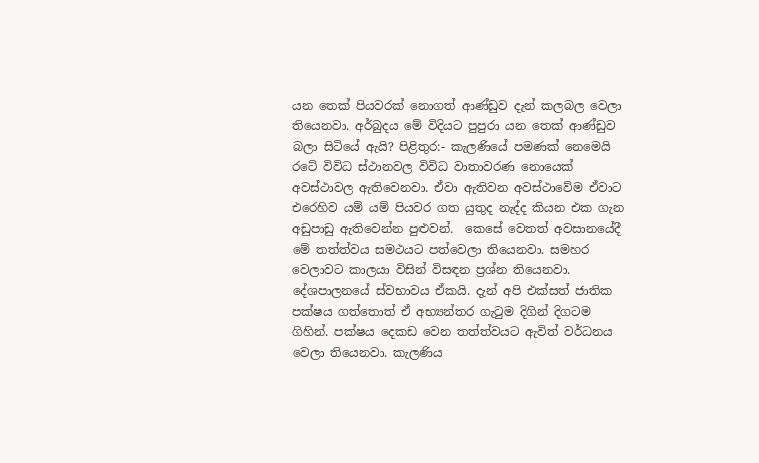යන තෙක් පියවරක් නොගත් ආණ්ඩුව දැන් කලබල වෙලා තියෙනවා. අර්බුදය මේ විදියට පුපුරා යන තෙක් ආණ්ඩුව බලා සිටියේ ඇයි? පිළිතුර:- කැලණියේ පමණක් නෙමෙයි රටේ විවිධ ස්ථානවල විවිධ වාතාවරණ නොයෙක් අවස්ථාවල ඇතිවෙනවා. ඒවා ඇතිවන අවස්ථාවේම ඒවාට එරෙහිව යම් යම් පියවර ගත යුතුද නැද්ද කියන එක ගැන අඩුපාඩු ඇතිවෙන්න පුළුවන්.  කෙසේ වෙතත් අවසානයේදී මේ තත්ත්වය සමථයට පත්වෙලා තියෙනවා. සමහර වෙලාවට කාලයා විසින් විසඳන ප්‍රශ්න තියෙනවා. දේශපාලනයේ ස්වභාවය ඒකයි. දැන් අපි එක්සත් ජාතික පක්ෂය ගත්තොත් ඒ අභ්‍යන්තර ගැටුම දිගින් දිගටම ගිහින්. පක්ෂය දෙකඩ වෙන තත්ත්වයට ඇවිත් වර්ධනය වෙලා තියෙනවා. කැලණිය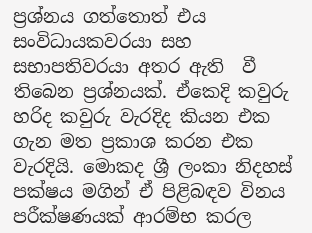ප්‍රශ්නය ගත්තොත් එය සංවිධායකවරයා සහ සභාපතිවරයා අතර ඇති  වී  තිබෙන ප්‍රශ්නයක්. ඒකෙදි කවුරු හරිද කවුරු වැරදිද කියන එක ගැන මත ප්‍රකාශ කරන එක වැරදියි. මොකද ශ්‍රී ලංකා නිදහස් පක්ෂය මගින් ඒ පිළිබඳව විනය පරීක්ෂණයක් ආරම්භ කරල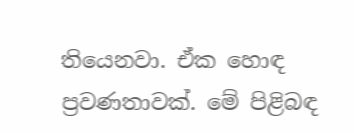තියෙනවා. ඒක හොඳ ප්‍රවණතාවක්. මේ පිළිබඳ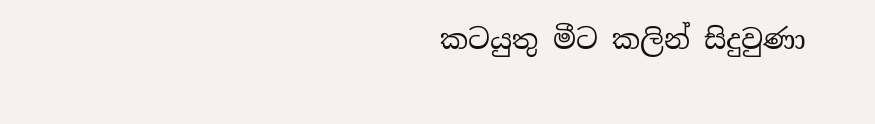කටයුතු මීට කලින් සිදුවුණා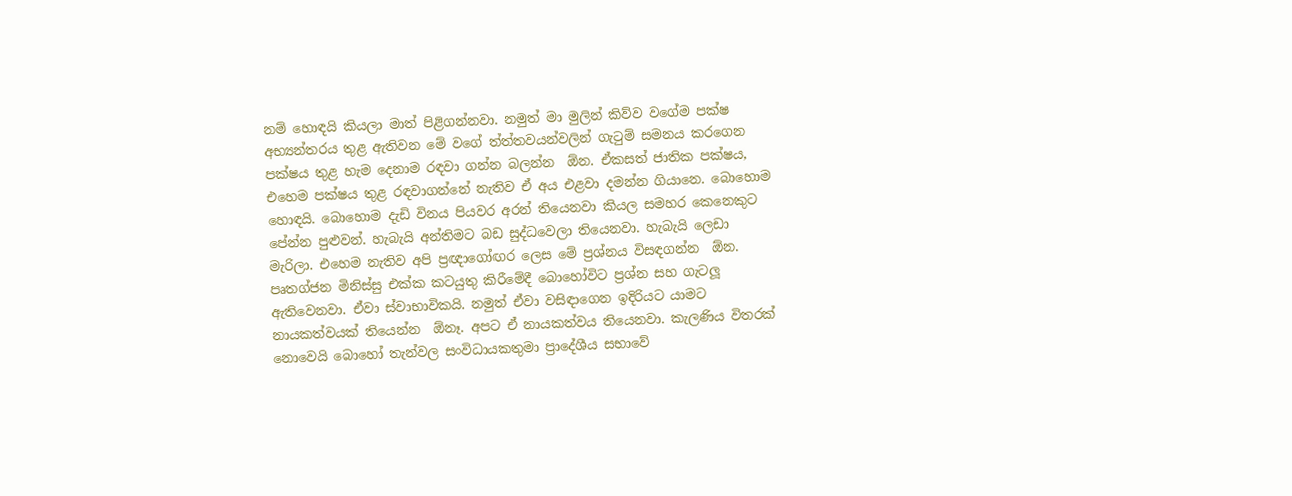නම් හොඳයි කියලා මාත් පිළිගන්නවා. නමුත් මා මුලින් කිව්ව වගේම පක්ෂ අභ්‍යන්තරය තුළ ඇතිවන මේ වගේ ත්ත්තවයන්වලින් ගැටුම් සමනය කරගෙන පක්ෂය තුළ හැම දෙනාම රඳවා ගන්න බලන්න  ඕන. ඒකසත් ජාතික පක්ෂය, එහෙම පක්ෂය තුළ රඳවාගන්නේ නැතිව ඒ අය එළවා දමන්න ගියානෙ. බොහොම හොඳයි. බොහොම දැඩි විනය පියවර අරන් තියෙනවා කියල සමහර කෙනෙකුට පේන්න පුළුවන්. හැබැයි අන්තිමට බඩ සුද්ධවෙලා තියෙනවා. හැබැයි ලෙඩා මැරිලා. එහෙම නැතිව අපි ප්‍රඥාගෝඟර ලෙස මේ ප්‍රශ්නය විසඳගන්න  ඕන. පෘතග්ජන මිනිස්සු එක්ක කටයුතු කිරීමේදී බොහෝවිට ප්‍රශ්න සහ ගැටලූ ඇතිවෙනවා. ඒවා ස්වාභාවිකයි. නමුත් ඒවා වසිඳාගෙන ඉදිරියට යාමට නායකත්වයක් තියෙන්න  ඕනෑ. අපට ඒ නායකත්වය තියෙනවා. කැලණිය විතරක් නොවෙයි බොහෝ තැන්වල සංවිධායකතුමා ප්‍රාදේශීය සභාවේ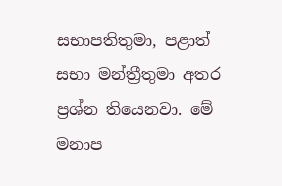සභාපතිතුමා, පළාත් සභා මන්ත්‍රීතුමා අතර ප්‍රශ්න තියෙනවා. මේ මනාප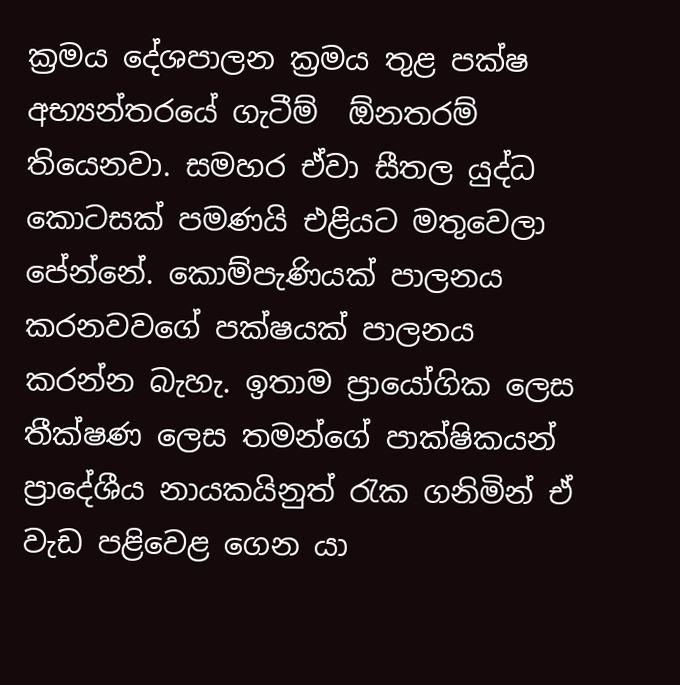ක්‍රමය දේශපාලන ක්‍රමය තුළ පක්ෂ අභ්‍යන්තරයේ ගැටීම්  ඕනතරම් තියෙනවා. සමහර ඒවා සීතල යුද්ධ කොටසක් පමණයි එළියට මතුවෙලා පේන්නේ. කොම්පැණියක් පාලනය කරනවවගේ පක්ෂයක් පාලනය කරන්න බැහැ. ඉතාම ප්‍රායෝගික ලෙස තීක්ෂණ ලෙස තමන්ගේ පාක්ෂිකයන් ප්‍රාදේශීය නායකයිනුත් රැක ගනිමින් ඒ වැඩ පළිවෙළ ගෙන යා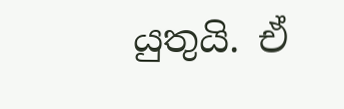යුතුයි. ඒ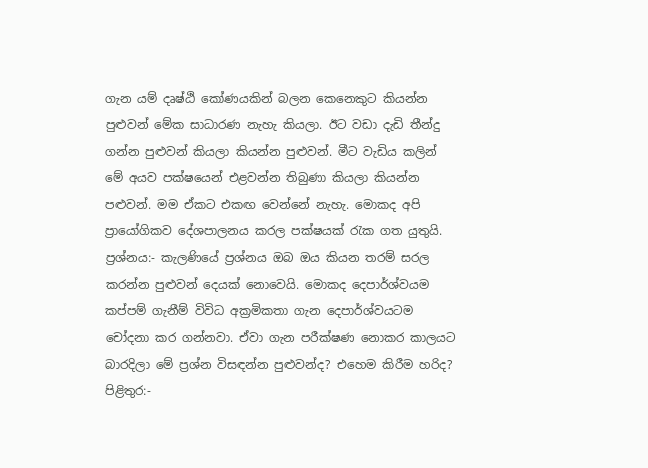ගැන යම් දෘෂ්ඨි කෝණයකින් බලන කෙනෙකුට කියන්න පුළුවන් මේක සාධාරණ නැහැ කියලා. ඊට වඩා දැඩි තීන්දු ගන්න පුළුවන් කියලා කියන්න පුළුවන්. මීට වැඩිය කලින් මේ අයව පක්ෂයෙන් එළවන්න තිබුණා කියලා කියන්න පළුවන්. මම ඒකට එකඟ වෙන්නේ නැහැ. මොකද අපි ප්‍රායෝගිකව දේශපාලනය කරල පක්ෂයක් රැක ගත යුතුයි.   ප්‍රශ්නය:- කැලණියේ ප්‍රශ්නය ඔබ ඔය කියන තරම් සරල කරන්න පුළුවන් දෙයක් නොවෙයි. මොකද දෙපාර්ශ්වයම කප්පම් ගැනීම් විවිධ අක්‍රමිකතා ගැන දෙපාර්ශ්වයටම චෝදනා කර ගන්නවා. ඒවා ගැන පරීක්ෂණ නොකර කාලයට බාරදිලා මේ ප්‍රශ්න විසඳන්න පුළුවන්ද? එහෙම කිරීම හරිද? පිළිතුර:-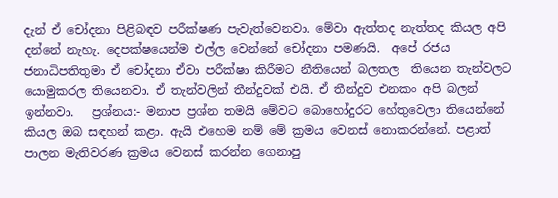දැන් ඒ චෝදනා පිළිබඳව පරීක්ෂණ පැවැත්වෙනවා. මේවා ඇත්තද නැත්තද කියල අපි දන්නේ නැහැ. දෙපක්ෂයෙන්ම එල්ල වෙන්නේ චෝදනා පමණයි.  අපේ රජය ජනාධිපතිතුමා ඒ චෝදනා ඒවා පරීක්ෂා කිරීමට නීතියෙන් බලතල  තියෙන තැන්වලට යොමුකරල තියෙනවා. ඒ තැන්වලින් තීන්දුවක් එයි. ඒ තීන්දුව එනකං අපි බලන් ඉන්නවා.   ප්‍රශ්නය:- මනාප ප්‍රශ්න තමයි මේවට බොහෝදුරට හේතුවෙලා තියෙන්නේ කියල ඔබ සඳහන් කළා. ඇයි එහෙම නම් මේ ක්‍රමය වෙනස් නොකරන්නේ. පළාත් පාලන මැතිවරණ ක්‍රමය වෙනස් කරන්න ගෙනාපු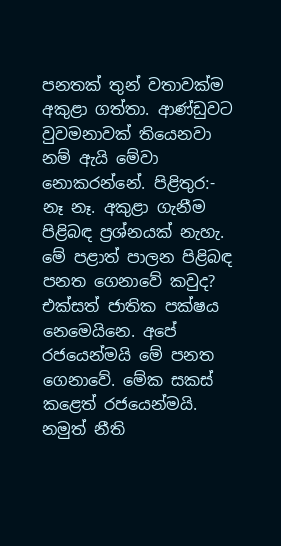පනතක් තුන් වතාවක්ම අකුළා ගත්තා. ආණ්ඩුවට වුවමනාවක් තියෙනවා නම් ඇයි මේවා නොකරන්නේ. පිළිතුර:- නෑ නෑ. අකුළා ගැනීම පිළිබඳ ප්‍රශ්නයක් නැහැ. මේ පළාත් පාලන පිළිබඳ පනත ගෙනාවේ කවුද? එක්සත් ජාතික පක්ෂය නෙමෙයිනෙ. අපේ රජයෙන්මයි මේ පනත ගෙනාවේ. මේක සකස් කළෙත් රජයෙන්මයි. නමුත් නීති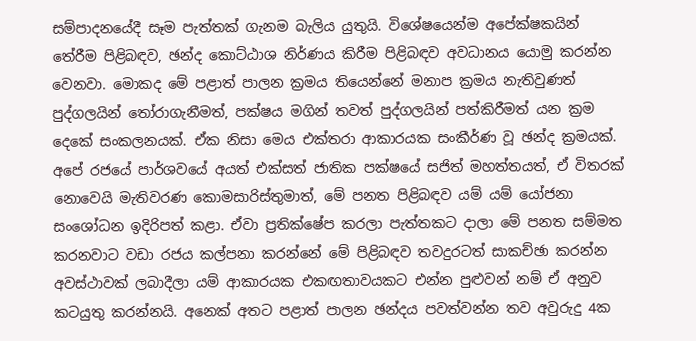සම්පාදනයේදී සෑම පැත්තක් ගැනම බැලිය යුතුයි. විශේෂයෙන්ම අපේක්ෂකයින් තේරීම පිළිබඳව, ඡන්ද කොට්ඨාශ නිර්ණය කිරීම පිළිබඳව අවධානය යොමු කරන්න වෙනවා. මොකද මේ පළාත් පාලන ක්‍රමය තියෙන්නේ මනාප ක්‍රමය නැතිවුණත් පුද්ගලයින් තෝරාගැනීමත්, පක්ෂය මගින් තවත් පුද්ගලයින් පත්කිරීමත් යන ක්‍රම දෙකේ සංකලනයක්. ඒක නිසා මෙය එක්තරා ආකාරයක සංකීර්ණ වූ ඡන්ද ක්‍රමයක්. අපේ රජයේ පාර්ශවයේ අයත් එක්සත් ජාතික පක්ෂයේ සජිත් මහත්තයත්, ඒ විතරක් නොවෙයි මැතිවරණ කොමසාරිස්තුමාත්, මේ පනත පිළිබඳව යම් යම් යෝජනා සංශෝධන ඉදිරිපත් කළා. ඒවා ප්‍රතික්ෂේප කරලා පැත්තකට දාලා මේ පනත සම්මත කරනවාට වඩා රජය කල්පනා කරන්නේ මේ පිළිබඳව තවදුරටත් සාකච්ඡා කරන්න අවස්ථාවක් ලබාදීලා යම් ආකාරයක එකඟතාවයකට එන්න පුළුවන් නම් ඒ අනුව කටයුතු කරන්නයි. අනෙක් අතට පළාත් පාලන ඡන්දය පවත්වන්න තව අවුරුදු 4ක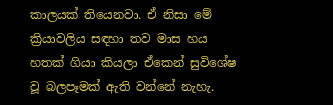කාලයක් තියෙනවා. ඒ නිසා මේ ක්‍රියාවලිය සඳහා තව මාස හය හතක් ගියා කියලා ඒකෙන් සුවිශේෂ වූ බලපෑමක් ඇති වන්නේ නැහැ.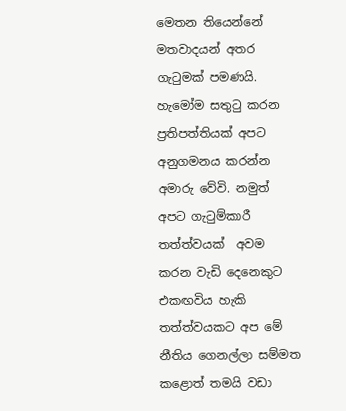මෙතන තියෙන්නේ මතවාදයන් අතර ගැටුමක් පමණයි. හැමෝම සතුටු කරන ප්‍රතිපත්තියක් අපට අනුගමනය කරන්න අමාරු වේවි. නමුත් අපට ගැටුම්කාරී තත්ත්වයක්  අවම කරන වැඩි දෙනෙකුට එකඟවිය හැකි තත්ත්වයකට අප මේ නීතිය ගෙනල්ලා සම්මත කළොත් තමයි වඩා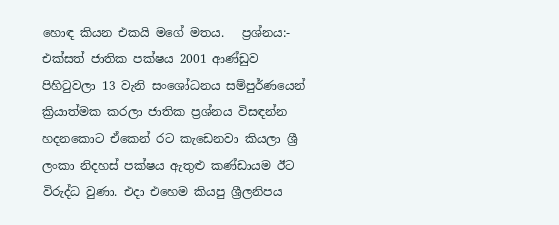හොඳ කියන එකයි මගේ මතය.   ප්‍රශ්නය:- එක්සත් ජාතික පක්ෂය 2001 ආණ්ඩුව පිහිටුවලා 13 වැනි සංශෝධනය සම්පුර්ණයෙන් ක්‍රියාත්මක කරලා ජාතික ප්‍රශ්නය විසඳන්න හදනකොට ඒකෙන් රට කැඩෙනවා කියලා ශ්‍රී ලංකා නිදහස් පක්ෂය ඇතුළු කණ්ඩායම ඊට විරුද්ධ වුණා. එදා එහෙම කියපු ශ්‍රීලනිපය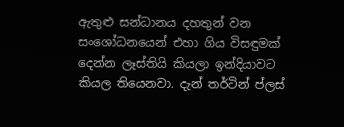ඇතුළු සන්ධානය දහතුන් වන සංශෝධනයෙන් එහා ගිය විසඳුමක් දෙන්න ලෑස්තියි කියලා ඉන්දියාවට කියල තියෙනවා. දැන් තර්ටින් ප්ලස්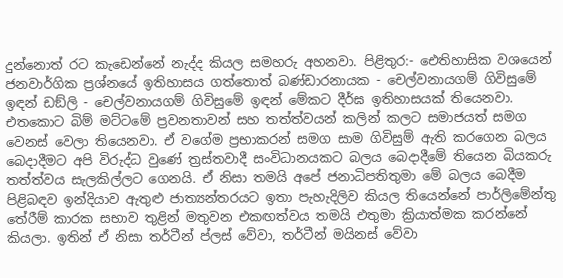දුන්නොත් රට කැඩෙන්නේ නැද්ද කියල සමහරු අහනවා. පිළිතුර:- ඓතිහාසික වශයෙන් ජනවාර්ගික ප්‍රශ්නයේ ඉතිහාසය ගත්තොත් බණ්ඩාරනායක - චෙල්වනායගම් ගිවිසුමේ ඉඳන් ඩඞ්ලි - චෙල්වනායගම් ගිවිසුමේ ඉඳන් මේකට දීර්ඝ ඉතිහාසයක් තියෙනවා. එතකොට බිම් මට්ටමේ ප්‍රවනතාවන් සහ තත්ත්වයන් කලින් කලට සමාජයත් සමග වෙනස් වෙලා තියෙනවා. ඒ වගේම ප්‍රභාකරන් සමග සාම ගිවිසුම් ඇති කරගෙන බලය බෙදාදීමට අපි විරුද්ධ වුණේ ත්‍රස්තවාදී සංවිධානයකට බලය බෙදාදීමේ තියෙන බියකරු තත්ත්වය සැලකිල්ලට ගෙනයි. ඒ නිසා තමයි අපේ ජනාධිපතිතුමා මේ බලය බෙදීම පිළිබඳව ඉන්දියාව ඇතුළු ජාත්‍යන්තරයට ඉතා පැහැදිලිව කියල තියෙන්නේ පාර්ලිමේන්තු තේරීම් කාරක සභාව තුළින් මතුවන එකඟත්වය තමයි එතුමා ක්‍රියාත්මක කරන්නේ කියලා. ඉතින් ඒ නිසා තර්ටීන් ප්ලස් වේවා, තර්ටීන් මයිනස් වේවා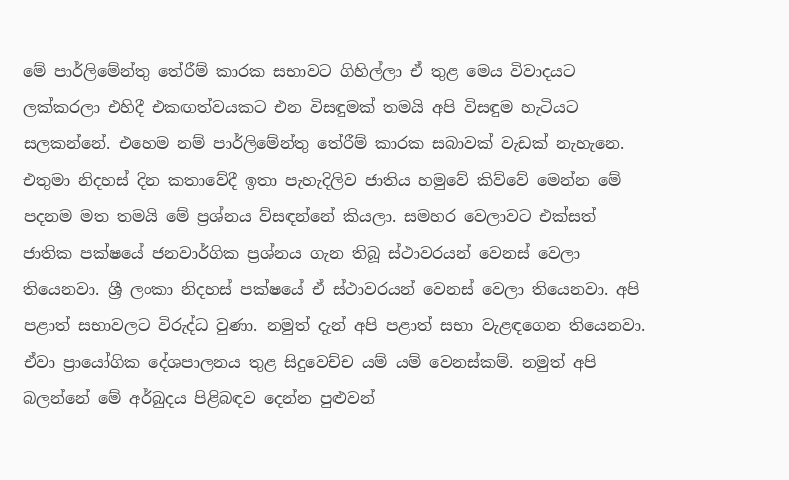මේ පාර්ලිමේන්තු තේරීම් කාරක සභාවට ගිහිල්ලා ඒ තුළ මෙය විවාදයට ලක්කරලා එහිදී එකඟත්වයකට එන විසඳුමක් තමයි අපි විසඳුම හැටියට සලකන්නේ. එහෙම නම් පාර්ලිමේන්තු තේරීම් කාරක සබාවක් වැඩක් නැහැනෙ. එතුමා නිදහස් දින කතාවේදී ඉතා පැහැදිලිව ජාතිය හමුවේ කිව්වේ මෙන්න මේ පදනම මත තමයි මේ ප්‍රශ්නය ව්සඳන්නේ කියලා. සමහර වෙලාවට එක්සත් ජාතික පක්ෂයේ ජනවාර්ගික ප්‍රශ්නය ගැන තිබූ ස්ථාවරයන් වෙනස් වෙලා තියෙනවා. ශ්‍රී ලංකා නිදහස් පක්ෂයේ ඒ ස්ථාවරයන් වෙනස් වෙලා තියෙනවා. අපි පළාත් සභාවලට විරුද්ධ වුණා. නමුත් දැන් අපි පළාත් සභා වැළඳගෙන තියෙනවා. ඒවා ප්‍රායෝගික දේශපාලනය තුළ සිදුවෙච්ච යම් යම් වෙනස්කම්. නමුත් අපි බලන්නේ මේ අර්බුදය පිළිබඳව දෙන්න පුළුවන්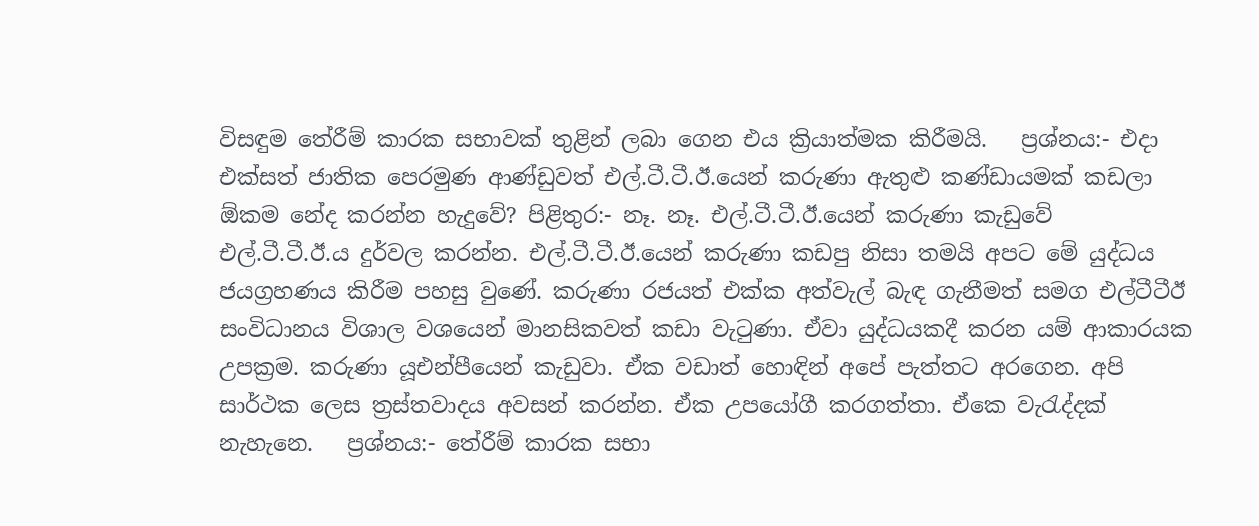විසඳුම තේරීම් කාරක සභාවක් තුළින් ලබා ගෙන එය ක්‍රියාත්මක කිරීමයි.   ප්‍රශ්නය:- එදා එක්සත් ජාතික පෙරමුණ ආණ්ඩුවත් එල්.ටී.ටී.ඊ.යෙන් කරුණා ඇතුළු කණ්ඩායමක් කඩලා  ඕකම නේද කරන්න හැදුවේ? පිළිතුර:- නෑ. නෑ. එල්.ටී.ටී.ඊ.යෙන් කරුණා කැඩුවේ එල්.ටී.ටී.ඊ.ය දුර්වල කරන්න. එල්.ටී.ටී.ඊ.යෙන් කරුණා කඩපු නිසා තමයි අපට මේ යුද්ධය ජයග්‍රහණය කිරීම පහසු වුණේ. කරුණා රජයත් එක්ක අත්වැල් බැඳ ගැනීමත් සමග එල්ටීටීඊ සංවිධානය විශාල වශයෙන් මානසිකවත් කඩා වැටුණා. ඒවා යුද්ධයකදී කරන යම් ආකාරයක උපක්‍රම. කරුණා යූඑන්පීයෙන් කැඩුවා. ඒක වඩාත් හොඳින් අපේ පැත්තට අරගෙන. අපි සාර්ථක ලෙස ත්‍රස්තවාදය අවසන් කරන්න. ඒක උපයෝගී කරගත්තා. ඒකෙ වැරැද්දක් නැහැනෙ.   ප්‍රශ්නය:- තේරීම් කාරක සභා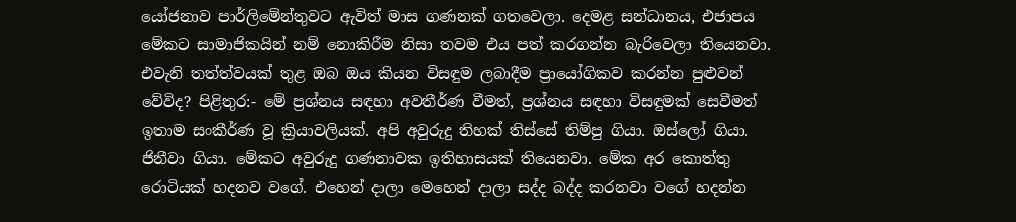යෝජනාව පාර්ලිමේන්තුවට ඇවිත් මාස ගණනක් ගතවෙලා. දෙමළ සන්ධානය, එජාපය මේකට සාමාජිකයින් නම් නොකිරීම නිසා තවම එය පත් කරගන්න බැරිවෙලා තියෙනවා. එවැනි තත්ත්වයක් තුළ ඔබ ඔය කියන විසඳුම ලබාදීම ප්‍රායෝගිකව කරන්න පුළුවන් වේවිද? පිළිතුර:- මේ ප්‍රශ්නය සඳහා අවතීර්ණ වීමත්, ප්‍රශ්නය සඳහා විසඳුමක් සෙවීමත් ඉතාම සංකීර්ණ වූ ක්‍රියාවලියක්. අපි අවුරුදු තිහක් තිස්සේ තිම්පු ගියා. ඔස්ලෝ ගියා. ජිනීවා ගියා. මේකට අවුරුදු ගණනාවක ඉතිහාසයක් තියෙනවා. මේක අර කොත්තු රොටියක් හදනව වගේ. එහෙන් දාලා මෙහෙන් දාලා සද්ද බද්ද කරනවා වගේ හදන්න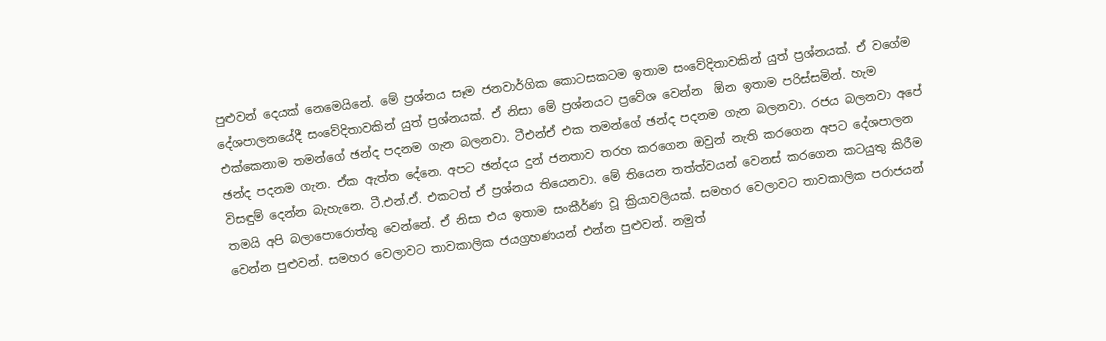පුළුවන් දෙයක් නෙමෙයිනේ. මේ ප්‍රශ්නය සෑම ජනවාර්ගික කොටසකටම ඉතාම සංවේදිතාවකින් යුත් ප්‍රශ්නයක්. ඒ වගේම දේශපාලනයේදී සංවේදිතාවකින් යුත් ප්‍රශ්නයක්. ඒ නිසා මේ ප්‍රශ්නයට ප්‍රවේශ වෙන්න  ඕන ඉතාම පරිස්සමින්. හැම එක්කෙනාම තමන්ගේ ඡන්ද පදනම ගැන බලනවා. ටීඑන්ඒ එක තමන්ගේ ඡන්ද පදනම ගැන බලනවා. රජය බලනවා අපේ ඡන්ද පදනම ගැන. ඒක ඇත්ත දේනෙ. අපට ඡන්දය දුන් ජනතාව තරහ කරගෙන ඔවුන් නැති කරගෙන අපට දේශපාලන විසඳුම් දෙන්න බැහැනෙ. ටී.එන්.ඒ. එකටත් ඒ ප්‍රශ්නය තියෙනවා. මේ තියෙන තත්ත්වයන් වෙනස් කරගෙන කටයුතු කිරීම තමයි අපි බලාපොරොත්තු වෙන්නේ. ඒ නිසා එය ඉතාම සංකීර්ණ වූ ක්‍රියාවලියක්. සමහර වෙලාවට තාවකාලික පරාජයන් වෙන්න පුළුවන්. සමහර වෙලාවට තාවකාලික ජයග්‍රහණයන් එන්න පුළුවන්. නමුත්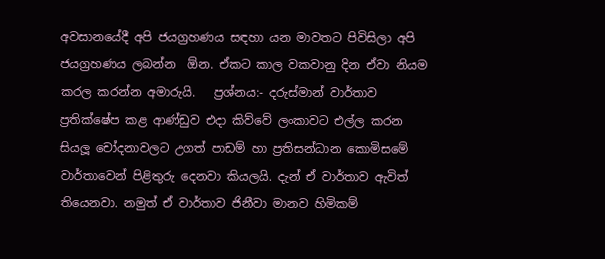අවසානයේදී අපි ජයග්‍රහණය සඳහා යන මාවතට පිවිසිලා අපි ජයග්‍රහණය ලබන්න  ඕන. ඒකට කාල වකවානු දින ඒවා නියම කරල කරන්න අමාරුයි.   ප්‍රශ්නය:- දරුස්මාන් වාර්තාව ප්‍රතික්ෂේප කළ ආණ්ඩුව එදා කිව්වේ ලංකාවට එල්ල කරන සියලූ චෝදනාවලට උගත් පාඩම් හා ප්‍රතිසන්ධාන කොමිසමේ වාර්තාවෙන් පිළිතුරු දෙනවා කියලයි. දැන් ඒ වාර්තාව ඇවිත් තියෙනවා. නමුත් ඒ වාර්තාව ජිනීවා මානව හිමිකම්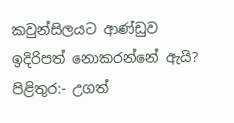කවුන්සිලයට ආණ්ඩුව ඉදිරිපත් නොකරන්නේ ඇයි? පිළිතුර:- උගත්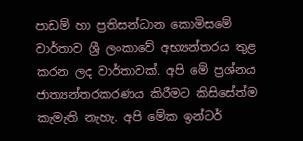පාඩම් හා ප්‍රතිසන්ධාන කොමිසමේ වාර්තාව ශ්‍රී ලංකාවේ අභ්‍යන්තරය තුළ කරන ලද වාර්තාවක්. අපි මේ ප්‍රශ්නය ජාත්‍යන්තරකරණය කිරීමට කිසිසේත්ම කැමැති නැහැ. අපි මේක ඉන්ටර්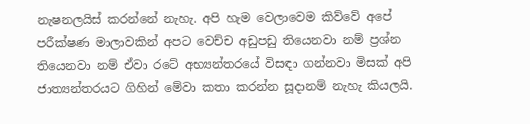නැෂනලයිස් කරන්නේ නැහැ. අපි හැම වෙලාවෙම කිව්වේ අපේ පරීක්ෂණ මාලාවකින් අපට වෙච්ච අඩුපඩු තියෙනවා නම් ප්‍රශ්න තියෙනවා නම් ඒවා රටේ අභ්‍යන්තරයේ විසඳා ගන්නවා මිසක් අපි ජාත්‍යන්තරයට ගිහින් මේවා කතා කරන්න සූදානම් නැහැ කියලයි.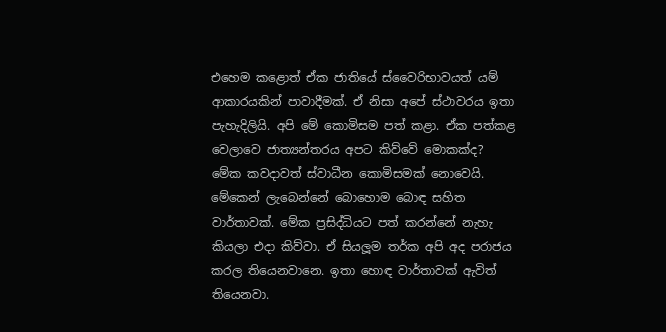එහෙම කළොත් ඒක ජාතියේ ස්වෛරිභාවයත් යම් ආකාරයකින් පාවාදීමක්. ඒ නිසා අපේ ස්ථාවරය ඉතා පැහැදිලියි. අපි මේ කොමිසම පත් කළා. ඒක පත්කළ වෙලාවෙ ජාත්‍යන්තරය අපට කිව්වේ මොකක්ද? මේක කවදාවත් ස්වාධීන කොමිසමක් නොවෙයි. මේකෙන් ලැබෙන්නේ බොහොම බොඳ සහිත වාර්තාවක්. මේක ප්‍රසිද්ධියට පත් කරන්නේ නැහැ කියලා එදා කිව්වා. ඒ සියලූම තර්ක අපි අද පරාජය කරල තියෙනවානෙ. ඉතා හොඳ වාර්තාවක් ඇවිත් තියෙනවා.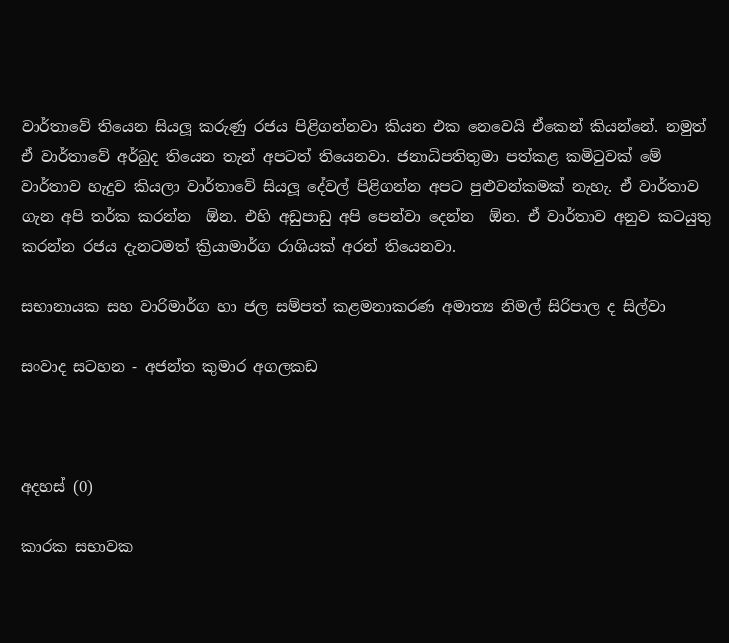වාර්තාවේ තියෙන සියලූ කරුණු රජය පිළිගන්නවා කියන එක නෙවෙයි ඒකෙන් කියන්නේ. නමුත් ඒ වාර්තාවේ අර්බුද තියෙන තැන් අපටත් තියෙනවා. ජනාධිපතිතුමා පත්කළ කමිටුවක් මේ වාර්තාව හැදුව කියලා වාර්තාවේ සියලූ දේවල් පිළිගන්න අපට පුළුවන්කමක් නැහැ. ඒ වාර්තාව ගැන අපි තර්ක කරන්න  ඕන. එහි අඩුපාඩු අපි පෙන්වා දෙන්න  ඕන. ඒ වාර්තාව අනුව කටයුතු කරන්න රජය දැනටමත් ක්‍රියාමාර්ග රාශියක් අරන් තියෙනවා.

සභානායක සහ වාරිමාර්ග හා ජල සම්පත් කළමනාකරණ අමාත්‍ය නිමල් සිරිපාල ද සිල්වා

සංවාද සටහන - අජන්ත කුමාර අගලකඩ



අදහස් (0)

කාරක සභාවක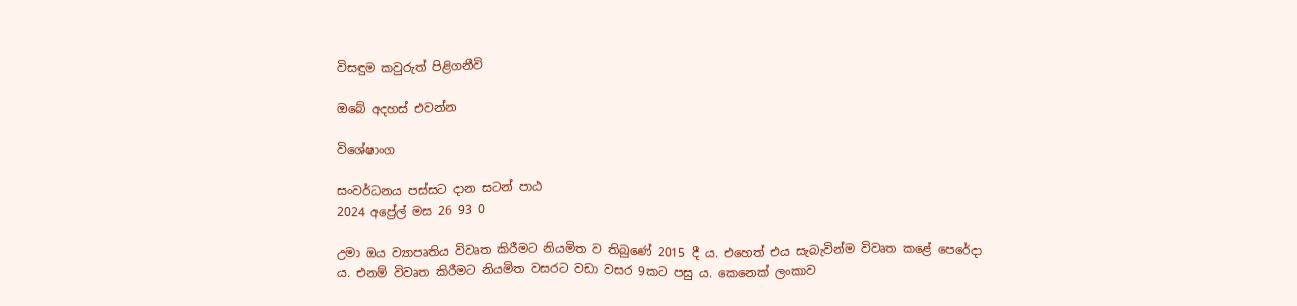විසඳුම කවුරුත් පිළිගනීවි

ඔබේ අදහස් එවන්න

විශේෂාංග

සංවර්ධනය පස්සට දාන සටන් පාඨ
2024 අප්‍රේල් මස 26 93 0

උමා ඔය ව්‍යාපෘතිය විවෘත කිරීමට නියමිත ව තිබුණේ 2015 දී ය. එහෙත් එය සැබැවින්ම විවෘත කළේ පෙරේදා ය. එනම් විවෘත කිරීමට නියමිත වසරට වඩා වසර 9කට පසු ය. කෙනෙක් ලංකාව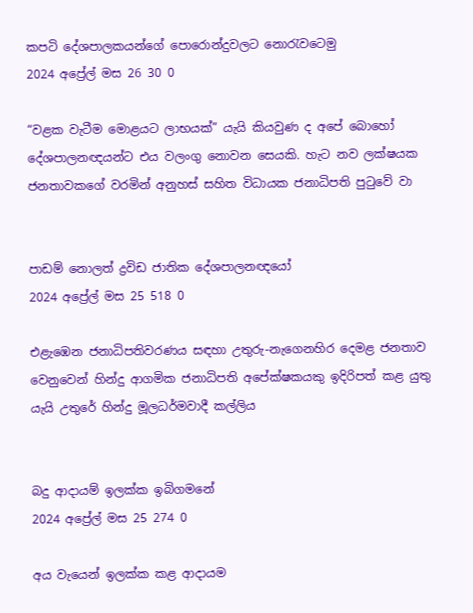කපටි දේශපාලකයන්ගේ පොරොන්දුවලට නොරැවටෙමු
2024 අප්‍රේල් මස 26 30 0

“වළක වැටීම මොළයට ලාභයක්” යැයි කියවුණ ද අපේ බොහෝ දේශපාලනඥයන්ට එය වලංගු නොවන සෙයකි. හැට නව ලක්ෂයක ජනතාවකගේ වරමින් අනුහස් සහිත විධායක ජනාධිපති පුටුවේ වා


පාඩම් නොලත් ද්‍රවිඩ ජාතික දේශපාලනඥයෝ
2024 අප්‍රේල් මස 25 518 0

එළැඹෙන ජනාධිපතිවරණය සඳහා උතුරු-නැගෙනහිර දෙමළ ජනතාව වෙනුවෙන් හින්දු ආගමික ජනාධිපති අපේක්ෂකයකු ඉදිරිපත් කළ යුතු යැයි උතුරේ හින්දු මූලධර්මවාදී කල්ලිය


බදු ආදායම් ඉලක්ක ඉබිගමනේ
2024 අප්‍රේල් මස 25 274 0

අය වැයෙන් ඉලක්ක කළ ආදායම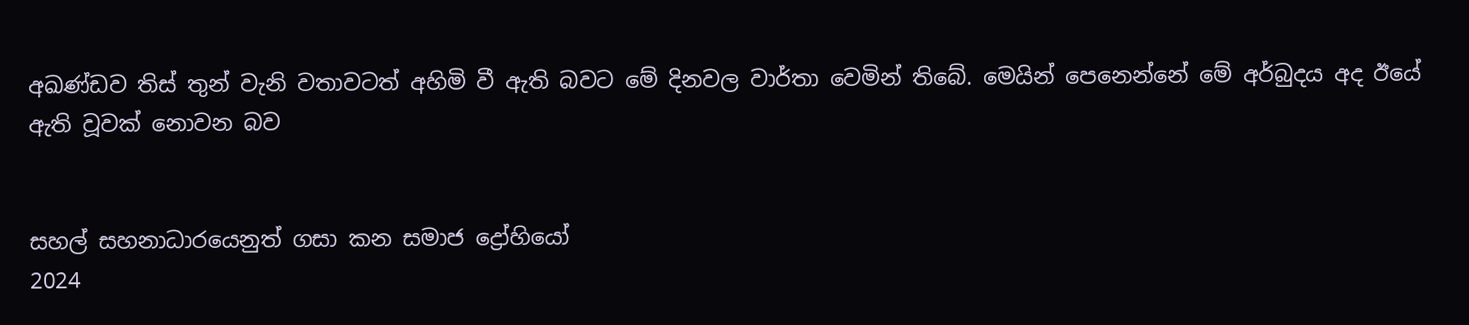අඛණ්ඩව තිස් තුන් වැනි වතාවටත් අහිමි වී ඇති බවට මේ දිනවල වාර්තා වෙමින් තිබේ. මෙයින් පෙනෙන්නේ මේ අර්බුදය අද ඊයේ ඇති වූවක් නොවන බව


සහල් සහනාධාරයෙනුත් ගසා කන සමාජ ද්‍රෝහියෝ
2024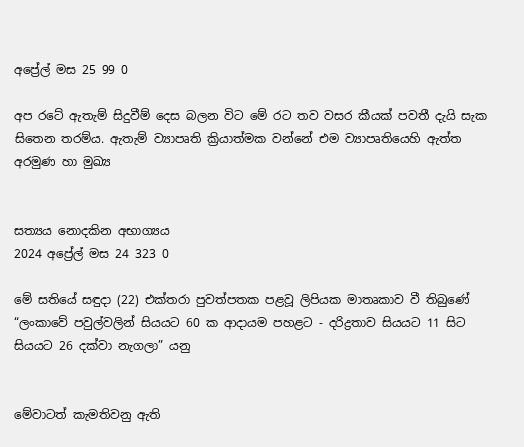අප්‍රේල් මස 25 99 0

අප රටේ ඇතැම් සිදුවීම් දෙස බලන විට මේ රට තව වසර කීයක් පවතී දැයි සැක සිතෙන තරම්ය. ඇතැම් ව්‍යාපෘති ක්‍රියාත්මක වන්නේ එම ව්‍යාපෘතියෙහි ඇත්ත අරමුණ හා මුඛ්‍ය


සත්‍යය නොදකින අභාග්‍යය
2024 අප්‍රේල් මස 24 323 0

මේ සතියේ සඳුදා (22) එක්තරා පුවත්පතක පළවූ ලිපියක මාතෘකාව වී තිබුණේ “ලංකාවේ පවුල්වලින් සියයට 60 ක ආදායම පහළට - දරිද්‍රතාව සියයට 11 සිට සියයට 26 දක්වා නැගලා” යනු


මේවාටත් කැමතිවනු ඇති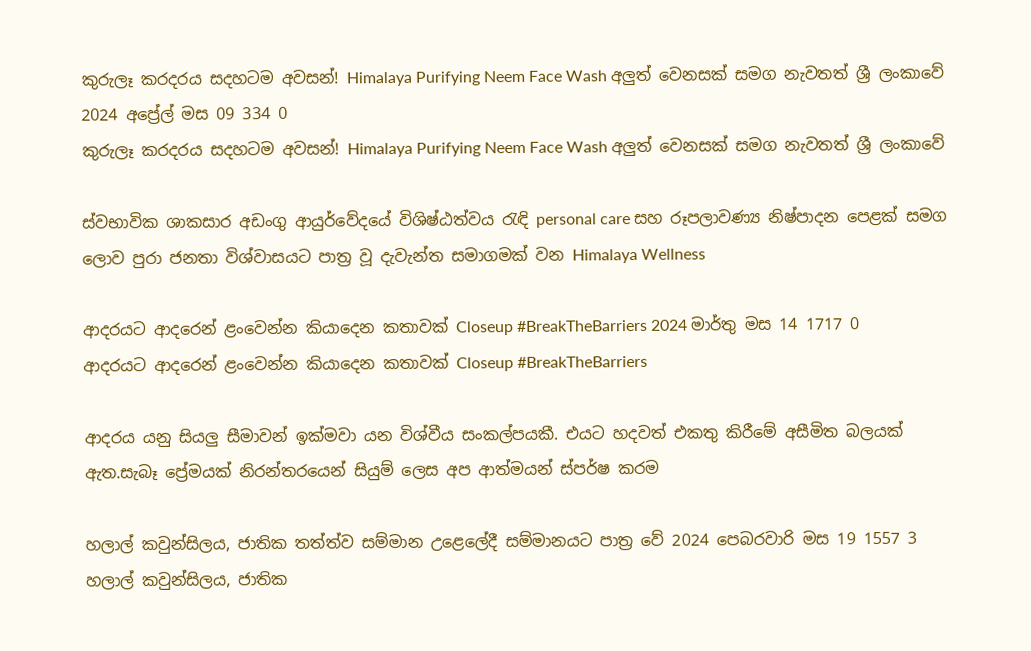කුරුලෑ කරදරය සදහටම අවසන්! Himalaya Purifying Neem Face Wash අලුත් වෙනසක් සමග නැවතත් ශ්‍රී ලංකාවේ 2024 අප්‍රේල් මස 09 334 0
කුරුලෑ කරදරය සදහටම අවසන්! Himalaya Purifying Neem Face Wash අලුත් වෙනසක් සමග නැවතත් ශ්‍රී ලංකාවේ

ස්වභාවික ශාකසාර අඩංගු ආයුර්වේදයේ විශිෂ්ඨත්වය රැඳි personal care සහ රූපලාවණ්‍ය නිෂ්පාදන පෙළක් සමග ලොව පුරා ජනතා විශ්වාසයට පාත්‍ර වූ දැවැන්ත සමාගමක් වන Himalaya Wellness

ආදරයට ආදරෙන් ළංවෙන්න කියාදෙන කතාවක් Closeup #BreakTheBarriers 2024 මාර්තු මස 14 1717 0
ආදරයට ආදරෙන් ළංවෙන්න කියාදෙන කතාවක් Closeup #BreakTheBarriers

ආදරය යනු සියලු සීමාවන් ඉක්මවා යන විශ්වීය සංකල්පයකී. එයට හදවත් එකතු කිරීමේ අසීමිත බලයක් ඇත.සැබෑ ප්‍රේමයක් නිරන්තරයෙන් සියුම් ලෙස අප ආත්මයන් ස්පර්ෂ කරම

හලාල් කවුන්සිලය, ජාතික තත්ත්ව සම්මාන උළෙලේදී සම්මානයට පාත්‍ර වේ 2024 පෙබරවාරි මස 19 1557 3
හලාල් කවුන්සිලය, ජාතික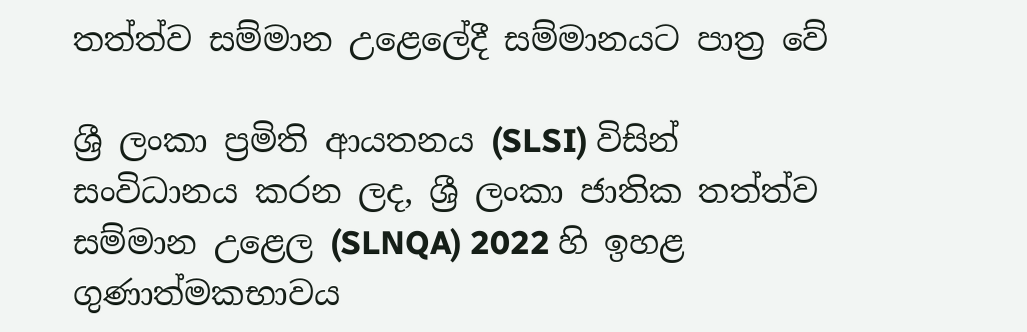තත්ත්ව සම්මාන උළෙලේදී සම්මානයට පාත්‍ර වේ

ශ්‍රී ලංකා ප්‍රමිති ආයතනය (SLSI) විසින් සංවිධානය කරන ලද, ශ්‍රී ලංකා ජාතික තත්ත්ව සම්මාන උළෙල (SLNQA) 2022 හි ඉහළ ගුණාත්මකභාවය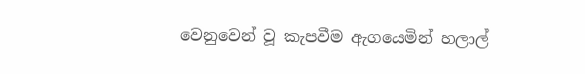වෙනුවෙන් වූ කැපවීම ඇගයෙමින් හලාල්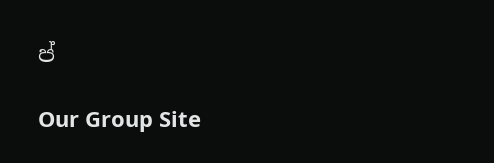ප්

Our Group Site